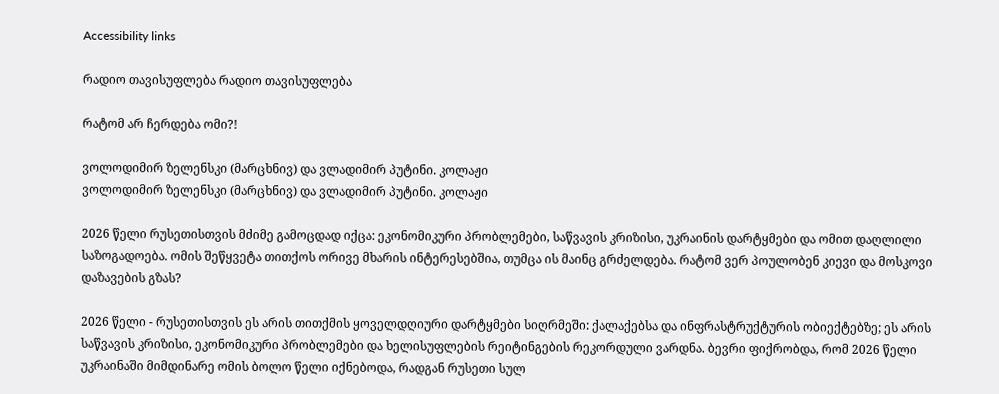Accessibility links

რადიო თავისუფლება რადიო თავისუფლება

რატომ არ ჩერდება ომი?!

ვოლოდიმირ ზელენსკი (მარცხნივ) და ვლადიმირ პუტინი. კოლაჟი
ვოლოდიმირ ზელენსკი (მარცხნივ) და ვლადიმირ პუტინი. კოლაჟი

2026 წელი რუსეთისთვის მძიმე გამოცდად იქცა: ეკონომიკური პრობლემები, საწვავის კრიზისი, უკრაინის დარტყმები და ომით დაღლილი საზოგადოება. ომის შეწყვეტა თითქოს ორივე მხარის ინტერესებშია, თუმცა ის მაინც გრძელდება. რატომ ვერ პოულობენ კიევი და მოსკოვი დაზავების გზას?

2026 წელი - რუსეთისთვის ეს არის თითქმის ყოველდღიური დარტყმები სიღრმეში: ქალაქებსა და ინფრასტრუქტურის ობიექტებზე; ეს არის საწვავის კრიზისი, ეკონომიკური პრობლემები და ხელისუფლების რეიტინგების რეკორდული ვარდნა. ბევრი ფიქრობდა, რომ 2026 წელი უკრაინაში მიმდინარე ომის ბოლო წელი იქნებოდა, რადგან რუსეთი სულ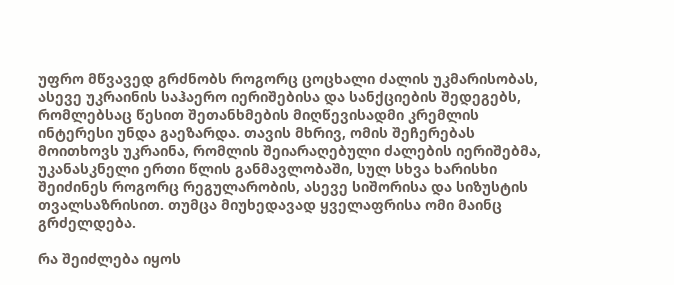უფრო მწვავედ გრძნობს როგორც ცოცხალი ძალის უკმარისობას, ასევე უკრაინის საჰაერო იერიშებისა და სანქციების შედეგებს, რომლებსაც წესით შეთანხმების მიღწევისადმი კრემლის ინტერესი უნდა გაეზარდა. თავის მხრივ, ომის შეჩერებას მოითხოვს უკრაინა, რომლის შეიარაღებული ძალების იერიშებმა, უკანასკნელი ერთი წლის განმავლობაში, სულ სხვა ხარისხი შეიძინეს როგორც რეგულარობის, ასევე სიშორისა და სიზუსტის თვალსაზრისით. თუმცა მიუხედავად ყველაფრისა ომი მაინც გრძელდება.

რა შეიძლება იყოს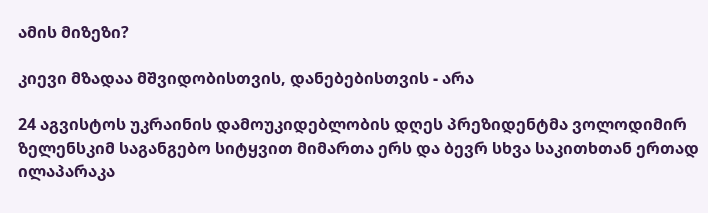ამის მიზეზი?

კიევი მზადაა მშვიდობისთვის, დანებებისთვის - არა

24 აგვისტოს უკრაინის დამოუკიდებლობის დღეს პრეზიდენტმა ვოლოდიმირ ზელენსკიმ საგანგებო სიტყვით მიმართა ერს და ბევრ სხვა საკითხთან ერთად ილაპარაკა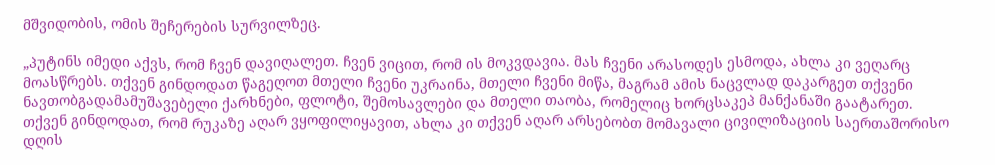მშვიდობის, ომის შეჩერების სურვილზეც.

„პუტინს იმედი აქვს, რომ ჩვენ დავიღალეთ. ჩვენ ვიცით, რომ ის მოკვდავია. მას ჩვენი არასოდეს ესმოდა, ახლა კი ვეღარც მოასწრებს. თქვენ გინდოდათ წაგეღოთ მთელი ჩვენი უკრაინა, მთელი ჩვენი მიწა, მაგრამ ამის ნაცვლად დაკარგეთ თქვენი ნავთობგადამამუშავებელი ქარხნები, ფლოტი, შემოსავლები და მთელი თაობა, რომელიც ხორცსაკეპ მანქანაში გაატარეთ. თქვენ გინდოდათ, რომ რუკაზე აღარ ვყოფილიყავით, ახლა კი თქვენ აღარ არსებობთ მომავალი ცივილიზაციის საერთაშორისო დღის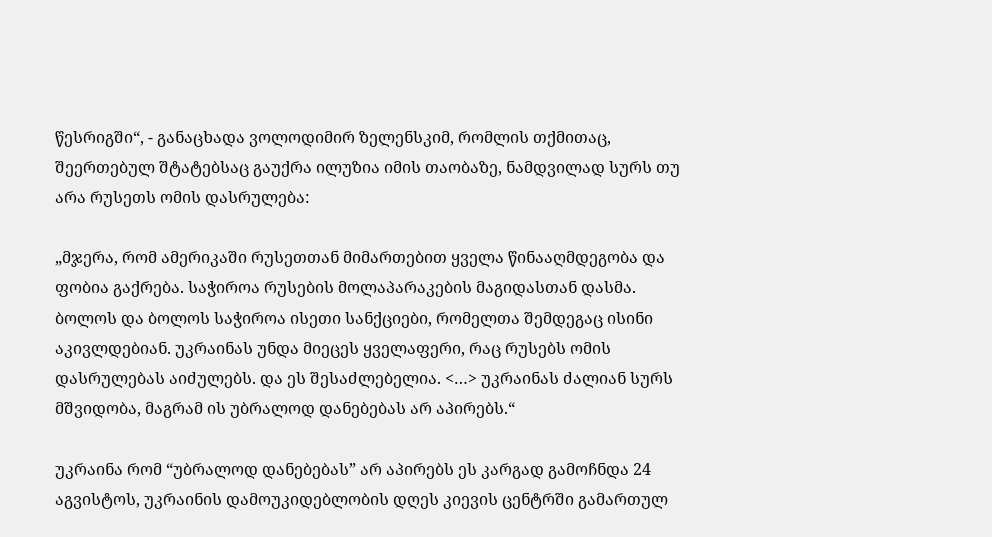წესრიგში“, - განაცხადა ვოლოდიმირ ზელენსკიმ, რომლის თქმითაც, შეერთებულ შტატებსაც გაუქრა ილუზია იმის თაობაზე, ნამდვილად სურს თუ არა რუსეთს ომის დასრულება:

„მჯერა, რომ ამერიკაში რუსეთთან მიმართებით ყველა წინააღმდეგობა და ფობია გაქრება. საჭიროა რუსების მოლაპარაკების მაგიდასთან დასმა. ბოლოს და ბოლოს საჭიროა ისეთი სანქციები, რომელთა შემდეგაც ისინი აკივლდებიან. უკრაინას უნდა მიეცეს ყველაფერი, რაც რუსებს ომის დასრულებას აიძულებს. და ეს შესაძლებელია. <…> უკრაინას ძალიან სურს მშვიდობა, მაგრამ ის უბრალოდ დანებებას არ აპირებს.“

უკრაინა რომ “უბრალოდ დანებებას” არ აპირებს ეს კარგად გამოჩნდა 24 აგვისტოს, უკრაინის დამოუკიდებლობის დღეს კიევის ცენტრში გამართულ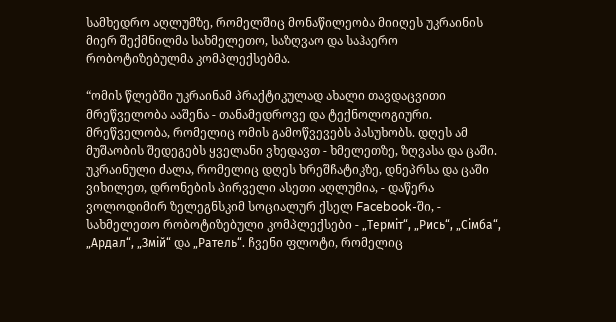სამხედრო აღლუმზე, რომელშიც მონაწილეობა მიიღეს უკრაინის მიერ შექმნილმა სახმელეთო, საზღვაო და საჰაერო რობოტიზებულმა კომპლექსებმა.

“ომის წლებში უკრაინამ პრაქტიკულად ახალი თავდაცვითი მრეწველობა ააშენა - თანამედროვე და ტექნოლოგიური. მრეწველობა, რომელიც ომის გამოწვევებს პასუხობს. დღეს ამ მუშაობის შედეგებს ყველანი ვხედავთ - ხმელეთზე, ზღვასა და ცაში. უკრაინული ძალა, რომელიც დღეს ხრეშჩატიკზე, დნეპრსა და ცაში ვიხილეთ, დრონების პირველი ასეთი აღლუმია, - დაწერა ვოლოდიმირ ზელეგნსკიმ სოციალურ ქსელ Facebook-ში, - სახმელეთო რობოტიზებული კომპლექსები - „Терміт“, „Рись“, „Сімба“, „Ардал“, „Змій“ და „Ратель“. ჩვენი ფლოტი, რომელიც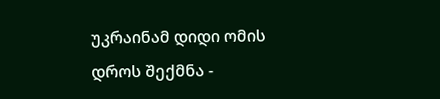უკრაინამ დიდი ომის დროს შექმნა -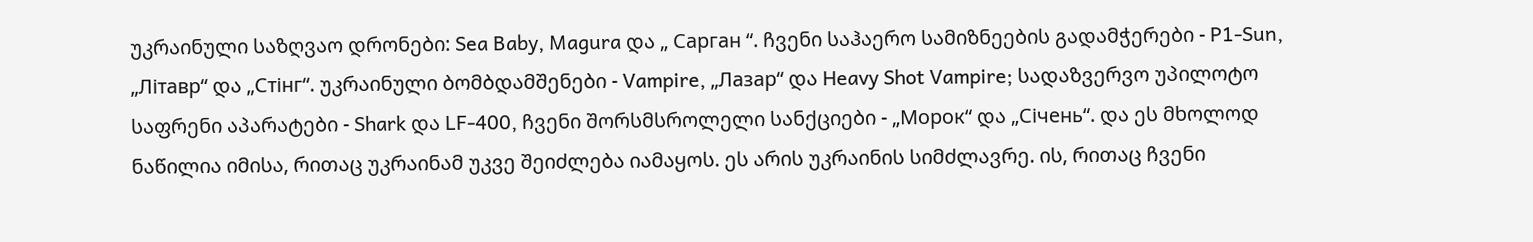უკრაინული საზღვაო დრონები: Sea Baby, Magura და „ Сарган “. ჩვენი საჰაერო სამიზნეების გადამჭერები - P1-Sun, „Літавр“ და „Стінг“. უკრაინული ბომბდამშენები - Vampire, „Лазар“ და Heavy Shot Vampire; სადაზვერვო უპილოტო საფრენი აპარატები - Shark და LF-400, ჩვენი შორსმსროლელი სანქციები - „Морок“ და „Січень“. და ეს მხოლოდ ნაწილია იმისა, რითაც უკრაინამ უკვე შეიძლება იამაყოს. ეს არის უკრაინის სიმძლავრე. ის, რითაც ჩვენი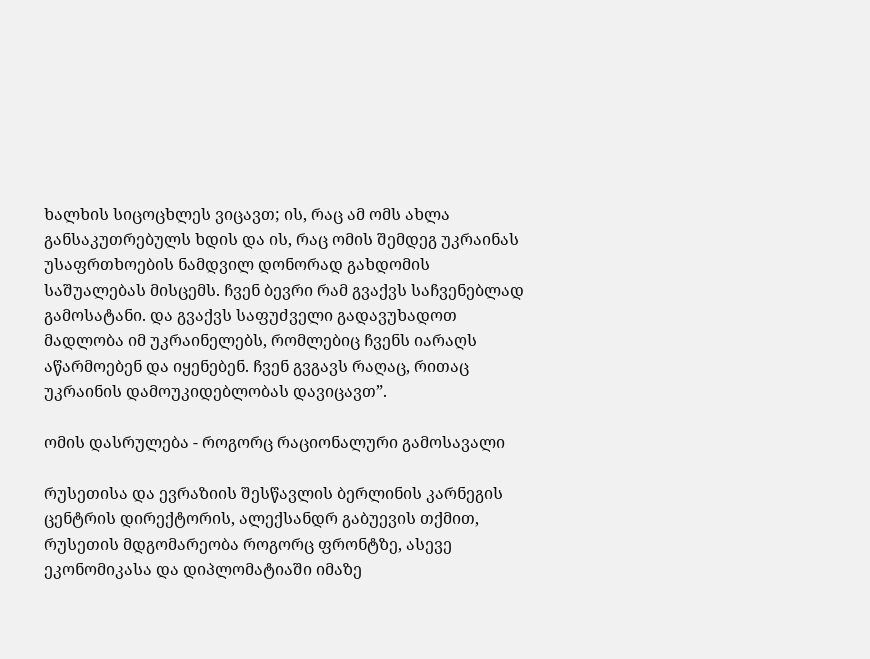ხალხის სიცოცხლეს ვიცავთ; ის, რაც ამ ომს ახლა განსაკუთრებულს ხდის და ის, რაც ომის შემდეგ უკრაინას უსაფრთხოების ნამდვილ დონორად გახდომის საშუალებას მისცემს. ჩვენ ბევრი რამ გვაქვს საჩვენებლად გამოსატანი. და გვაქვს საფუძველი გადავუხადოთ მადლობა იმ უკრაინელებს, რომლებიც ჩვენს იარაღს აწარმოებენ და იყენებენ. ჩვენ გვგავს რაღაც, რითაც უკრაინის დამოუკიდებლობას დავიცავთ”.

ომის დასრულება - როგორც რაციონალური გამოსავალი

რუსეთისა და ევრაზიის შესწავლის ბერლინის კარნეგის ცენტრის დირექტორის, ალექსანდრ გაბუევის თქმით, რუსეთის მდგომარეობა როგორც ფრონტზე, ასევე ეკონომიკასა და დიპლომატიაში იმაზე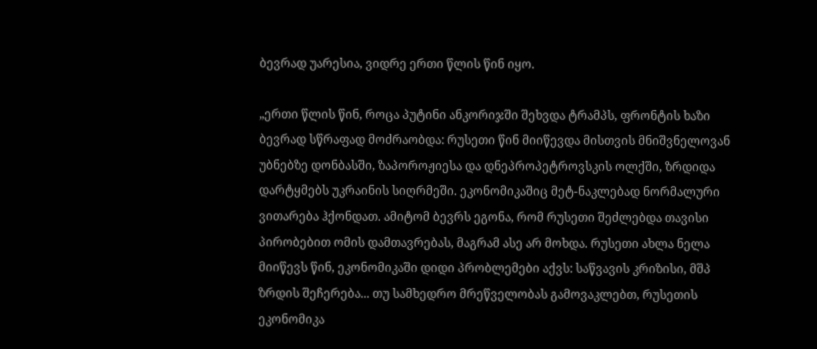ბევრად უარესია, ვიდრე ერთი წლის წინ იყო.

„ერთი წლის წინ, როცა პუტინი ანკორიჯში შეხვდა ტრამპს, ფრონტის ხაზი ბევრად სწრაფად მოძრაობდა: რუსეთი წინ მიიწევდა მისთვის მნიშვნელოვან უბნებზე დონბასში, ზაპოროჟიესა და დნეპროპეტროვსკის ოლქში, ზრდიდა დარტყმებს უკრაინის სიღრმეში. ეკონომიკაშიც მეტ-ნაკლებად ნორმალური ვითარება ჰქონდათ. ამიტომ ბევრს ეგონა, რომ რუსეთი შეძლებდა თავისი პირობებით ომის დამთავრებას, მაგრამ ასე არ მოხდა. რუსეთი ახლა ნელა მიიწევს წინ, ეკონომიკაში დიდი პრობლემები აქვს: საწვავის კრიზისი, მშპ ზრდის შეჩერება... თუ სამხედრო მრეწველობას გამოვაკლებთ, რუსეთის ეკონომიკა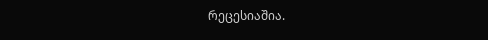რეცესიაშია.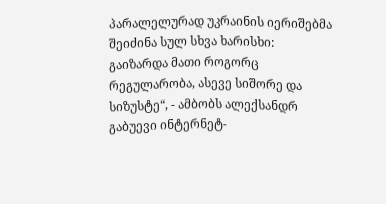პარალელურად უკრაინის იერიშებმა შეიძინა სულ სხვა ხარისხი: გაიზარდა მათი როგორც რეგულარობა, ასევე სიშორე და სიზუსტე“, - ამბობს ალექსანდრ გაბუევი ინტერნეტ-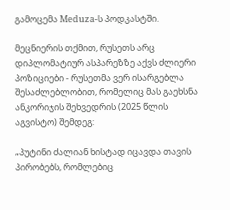გამოცემა Meduza-ს პოდკასტში.

მეცნიერის თქმით, რუსეთს არც დიპლომატიურ ასპარეზზე აქვს ძლიერი პოზიციები - რუსეთმა ვერ ისარგებლა შესაძლებლობით, რომელიც მას გაეხსნა ანკორიჯის შეხვედრის (2025 წლის აგვისტო) შემდეგ:

„პუტინი ძალიან ხისტად იცავდა თავის პირობებს, რომლებიც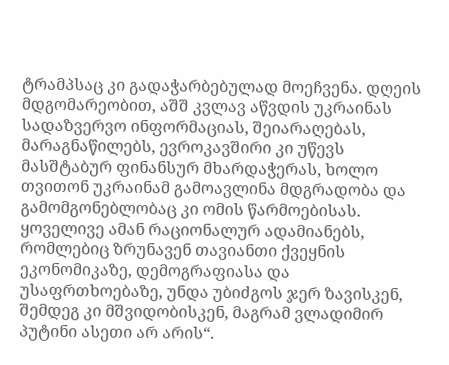ტრამპსაც კი გადაჭარბებულად მოეჩვენა. დღეის მდგომარეობით, აშშ კვლავ აწვდის უკრაინას სადაზვერვო ინფორმაციას, შეიარაღებას, მარაგნაწილებს, ევროკავშირი კი უწევს მასშტაბურ ფინანსურ მხარდაჭერას, ხოლო თვითონ უკრაინამ გამოავლინა მდგრადობა და გამომგონებლობაც კი ომის წარმოებისას. ყოველივე ამან რაციონალურ ადამიანებს, რომლებიც ზრუნავენ თავიანთი ქვეყნის ეკონომიკაზე, დემოგრაფიასა და უსაფრთხოებაზე, უნდა უბიძგოს ჯერ ზავისკენ, შემდეგ კი მშვიდობისკენ, მაგრამ ვლადიმირ პუტინი ასეთი არ არის“.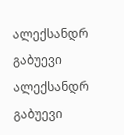ალექსანდრ გაბუევი
ალექსანდრ გაბუევი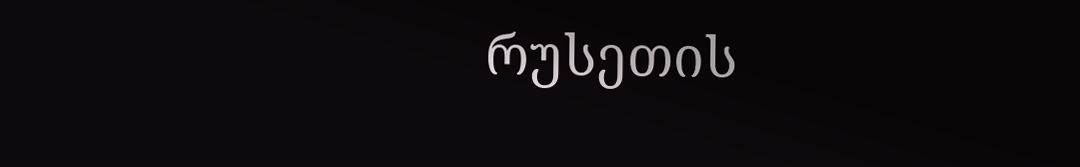რუსეთის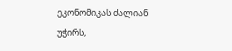ეკონომიკას ძალიან უჭირს,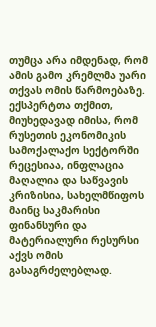თუმცა არა იმდენად, რომ ამის გამო კრემლმა უარი თქვას ომის წარმოებაზე. ექსპერტთა თქმით, მიუხედავად იმისა, რომ რუსეთის ეკონომიკის სამოქალაქო სექტორში რეცესიაა, ინფლაცია მაღალია და საწვავის კრიზისია, სახელმწიფოს მაინც საკმარისი ფინანსური და მატერიალური რესურსი აქვს ომის გასაგრძელებლად.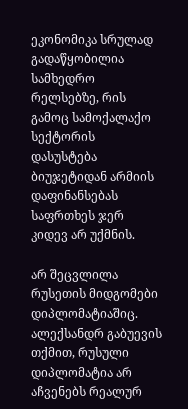ეკონომიკა სრულად გადაწყობილია სამხედრო რელსებზე, რის გამოც სამოქალაქო სექტორის დასუსტება ბიუჯეტიდან არმიის დაფინანსებას საფრთხეს ჯერ კიდევ არ უქმნის.

არ შეცვლილა რუსეთის მიდგომები დიპლომატიაშიც. ალექსანდრ გაბუევის თქმით, რუსული დიპლომატია არ აჩვენებს რეალურ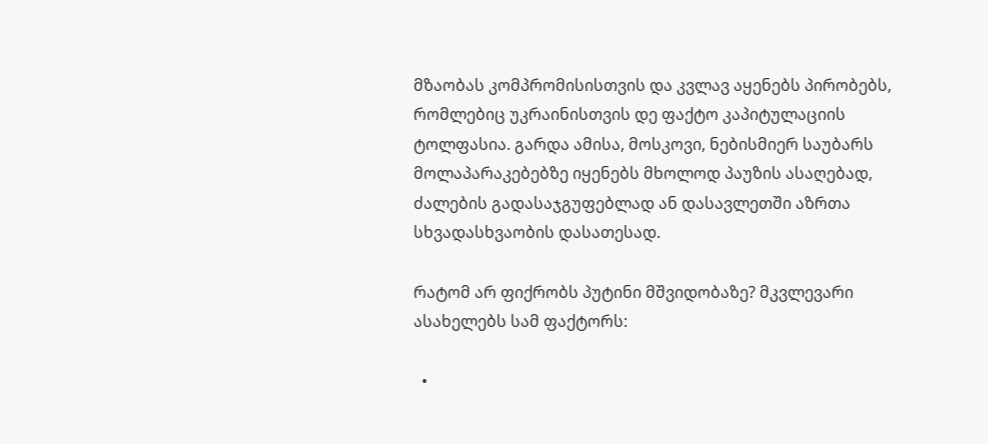მზაობას კომპრომისისთვის და კვლავ აყენებს პირობებს, რომლებიც უკრაინისთვის დე ფაქტო კაპიტულაციის ტოლფასია. გარდა ამისა, მოსკოვი, ნებისმიერ საუბარს მოლაპარაკებებზე იყენებს მხოლოდ პაუზის ასაღებად, ძალების გადასაჯგუფებლად ან დასავლეთში აზრთა სხვადასხვაობის დასათესად.

რატომ არ ფიქრობს პუტინი მშვიდობაზე? მკვლევარი ასახელებს სამ ფაქტორს:

  •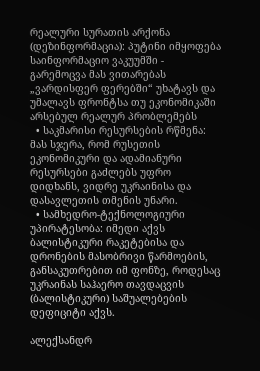რეალური სურათის არქონა (დეზინფორმაცია): პუტინი იმყოფება საინფორმაციო ვაკუუმში - გარემოცვა მას ვითარებას „ვარდისფერ ფერებში“ უხატავს და უმალავს ფრონტსა თუ ეკონომიკაში არსებულ რეალურ პრობლემებს
  • საკმარისი რესურსების რწმენა: მას სჯერა, რომ რუსეთის ეკონომიკური და ადამიანური რესურსები გაძლებს უფრო დიდხანს, ვიდრე უკრაინისა და დასავლეთის თმენის უნარი.
  • სამხედრო-ტექნოლოგიური უპირატესობა: იმედი აქვს ბალისტიკური რაკეტებისა და დრონების მასობრივი წარმოების, განსაკუთრებით იმ ფონზე, როდესაც უკრაინას საჰაერო თავდაცვის (ბალისტიკური) საშუალებების დეფიციტი აქვს.

ალექსანდრ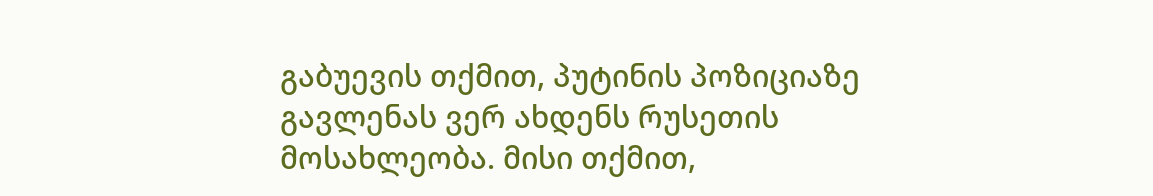გაბუევის თქმით, პუტინის პოზიციაზე გავლენას ვერ ახდენს რუსეთის მოსახლეობა. მისი თქმით,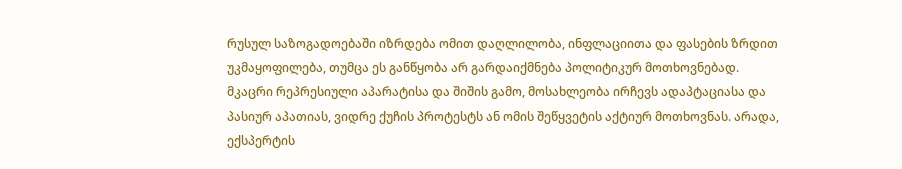რუსულ საზოგადოებაში იზრდება ომით დაღლილობა, ინფლაციითა და ფასების ზრდით უკმაყოფილება, თუმცა ეს განწყობა არ გარდაიქმნება პოლიტიკურ მოთხოვნებად. მკაცრი რეპრესიული აპარატისა და შიშის გამო, მოსახლეობა ირჩევს ადაპტაციასა და პასიურ აპათიას, ვიდრე ქუჩის პროტესტს ან ომის შეწყვეტის აქტიურ მოთხოვნას. არადა, ექსპერტის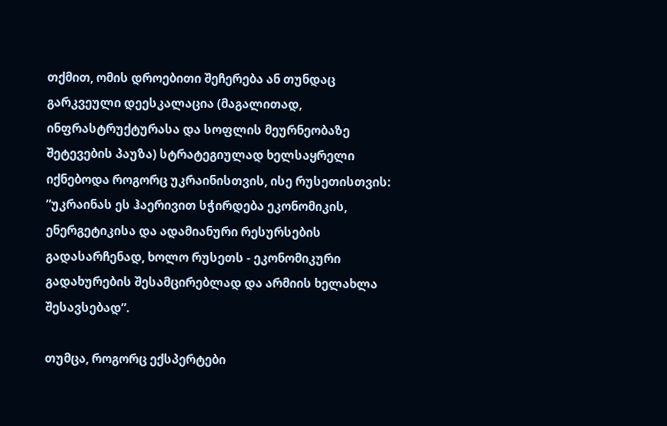თქმით, ომის დროებითი შეჩერება ან თუნდაც გარკვეული დეესკალაცია (მაგალითად, ინფრასტრუქტურასა და სოფლის მეურნეობაზე შეტევების პაუზა) სტრატეგიულად ხელსაყრელი იქნებოდა როგორც უკრაინისთვის, ისე რუსეთისთვის: ”უკრაინას ეს ჰაერივით სჭირდება ეკონომიკის, ენერგეტიკისა და ადამიანური რესურსების გადასარჩენად, ხოლო რუსეთს - ეკონომიკური გადახურების შესამცირებლად და არმიის ხელახლა შესავსებად”.

თუმცა, როგორც ექსპერტები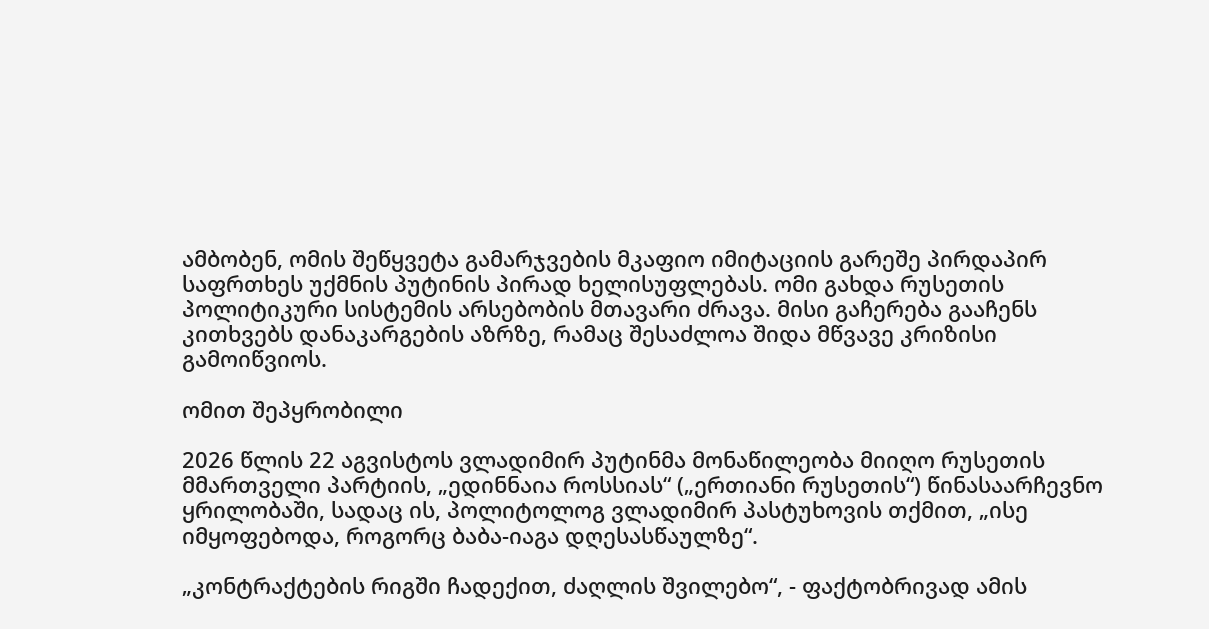ამბობენ, ომის შეწყვეტა გამარჯვების მკაფიო იმიტაციის გარეშე პირდაპირ საფრთხეს უქმნის პუტინის პირად ხელისუფლებას. ომი გახდა რუსეთის პოლიტიკური სისტემის არსებობის მთავარი ძრავა. მისი გაჩერება გააჩენს კითხვებს დანაკარგების აზრზე, რამაც შესაძლოა შიდა მწვავე კრიზისი გამოიწვიოს.

ომით შეპყრობილი

2026 წლის 22 აგვისტოს ვლადიმირ პუტინმა მონაწილეობა მიიღო რუსეთის მმართველი პარტიის, „ედინნაია როსსიას“ („ერთიანი რუსეთის“) წინასაარჩევნო ყრილობაში, სადაც ის, პოლიტოლოგ ვლადიმირ პასტუხოვის თქმით, „ისე იმყოფებოდა, როგორც ბაბა-იაგა დღესასწაულზე“.

„კონტრაქტების რიგში ჩადექით, ძაღლის შვილებო“, - ფაქტობრივად ამის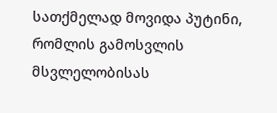სათქმელად მოვიდა პუტინი, რომლის გამოსვლის მსვლელობისას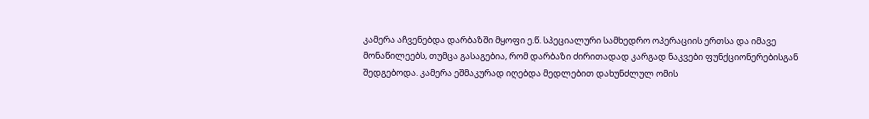კამერა აჩვენებდა დარბაზში მყოფი ე.წ. სპეციალური სამხედრო ოპერაციის ერთსა და იმავე მონაწილეებს, თუმცა გასაგებია, რომ დარბაზი ძირითადად კარგად ნაკვები ფუნქციონერებისგან შედგებოდა. კამერა ეშმაკურად იღებდა მედლებით დახუნძლულ ომის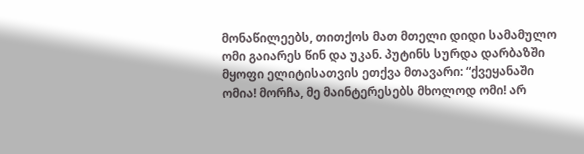მონაწილეებს, თითქოს მათ მთელი დიდი სამამულო ომი გაიარეს წინ და უკან. პუტინს სურდა დარბაზში მყოფი ელიტისათვის ეთქვა მთავარი: “ქვეყანაში ომია! მორჩა, მე მაინტერესებს მხოლოდ ომი! არ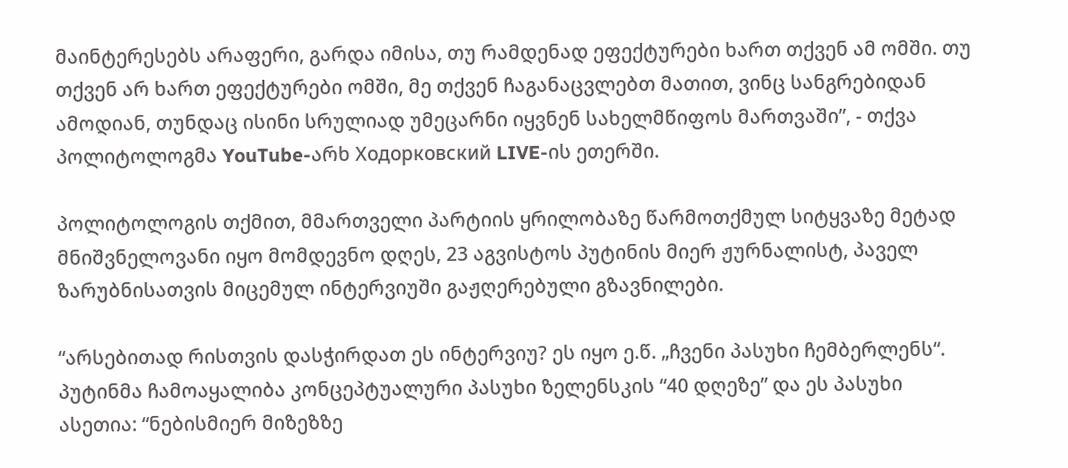მაინტერესებს არაფერი, გარდა იმისა, თუ რამდენად ეფექტურები ხართ თქვენ ამ ომში. თუ თქვენ არ ხართ ეფექტურები ომში, მე თქვენ ჩაგანაცვლებთ მათით, ვინც სანგრებიდან ამოდიან, თუნდაც ისინი სრულიად უმეცარნი იყვნენ სახელმწიფოს მართვაში”, - თქვა პოლიტოლოგმა YouTube-არხ Ходорковский LIVE-ის ეთერში.

პოლიტოლოგის თქმით, მმართველი პარტიის ყრილობაზე წარმოთქმულ სიტყვაზე მეტად მნიშვნელოვანი იყო მომდევნო დღეს, 23 აგვისტოს პუტინის მიერ ჟურნალისტ, პაველ ზარუბნისათვის მიცემულ ინტერვიუში გაჟღერებული გზავნილები.

“არსებითად რისთვის დასჭირდათ ეს ინტერვიუ? ეს იყო ე.წ. „ჩვენი პასუხი ჩემბერლენს“. პუტინმა ჩამოაყალიბა კონცეპტუალური პასუხი ზელენსკის “40 დღეზე” და ეს პასუხი ასეთია: “ნებისმიერ მიზეზზე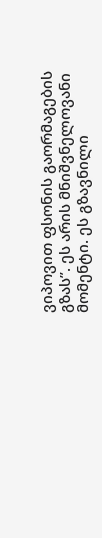ვიპოვით ფსონის გაორმაგების გზას”. ეს არის მნიშვნელოვანი მომენტი. ეს გზავნილი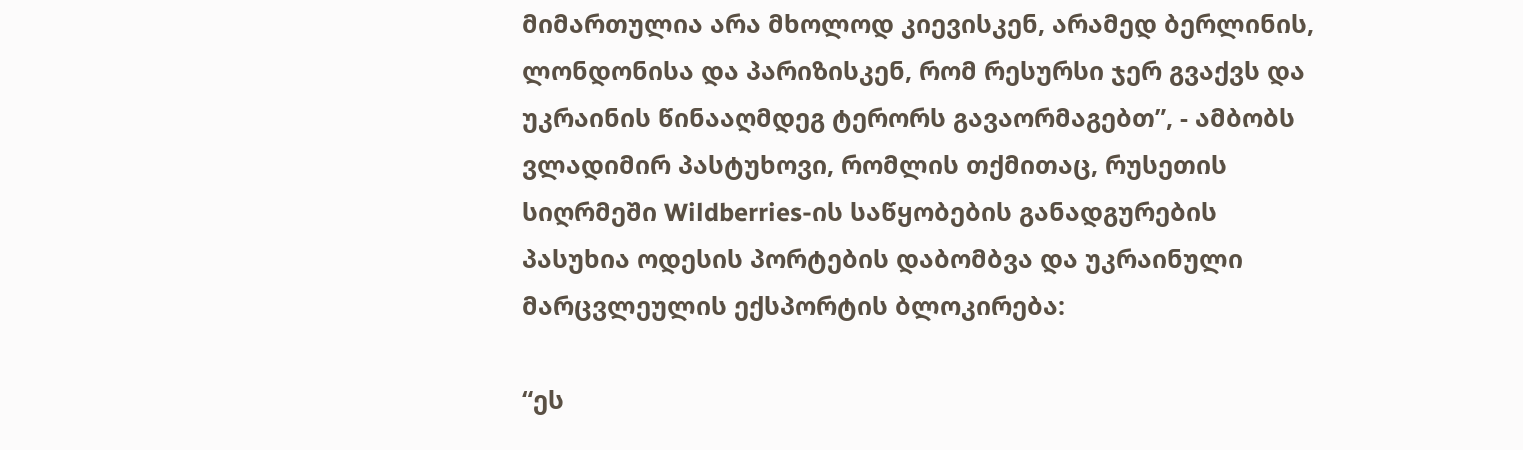მიმართულია არა მხოლოდ კიევისკენ, არამედ ბერლინის, ლონდონისა და პარიზისკენ, რომ რესურსი ჯერ გვაქვს და უკრაინის წინააღმდეგ ტერორს გავაორმაგებთ”, - ამბობს ვლადიმირ პასტუხოვი, რომლის თქმითაც, რუსეთის სიღრმეში Wildberries-ის საწყობების განადგურების პასუხია ოდესის პორტების დაბომბვა და უკრაინული მარცვლეულის ექსპორტის ბლოკირება:

“ეს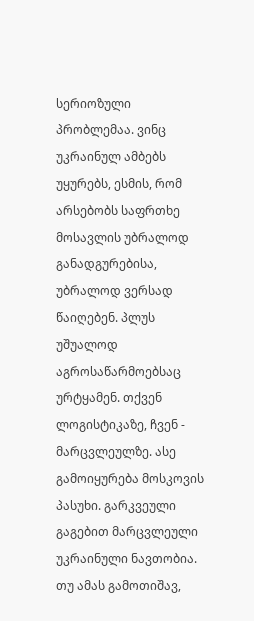სერიოზული პრობლემაა. ვინც უკრაინულ ამბებს უყურებს, ესმის, რომ არსებობს საფრთხე მოსავლის უბრალოდ განადგურებისა, უბრალოდ ვერსად წაიღებენ. პლუს უშუალოდ აგროსაწარმოებსაც ურტყამენ. თქვენ ლოგისტიკაზე, ჩვენ - მარცვლეულზე. ასე გამოიყურება მოსკოვის პასუხი. გარკვეული გაგებით მარცვლეული უკრაინული ნავთობია. თუ ამას გამოთიშავ,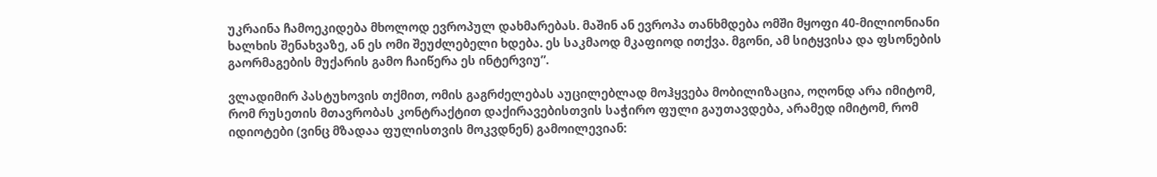უკრაინა ჩამოეკიდება მხოლოდ ევროპულ დახმარებას. მაშინ ან ევროპა თანხმდება ომში მყოფი 40-მილიონიანი ხალხის შენახვაზე, ან ეს ომი შეუძლებელი ხდება. ეს საკმაოდ მკაფიოდ ითქვა. მგონი, ამ სიტყვისა და ფსონების გაორმაგების მუქარის გამო ჩაიწერა ეს ინტერვიუ”.

ვლადიმირ პასტუხოვის თქმით, ომის გაგრძელებას აუცილებლად მოჰყვება მობილიზაცია, ოღონდ არა იმიტომ, რომ რუსეთის მთავრობას კონტრაქტით დაქირავებისთვის საჭირო ფული გაუთავდება, არამედ იმიტომ, რომ იდიოტები (ვინც მზადაა ფულისთვის მოკვდნენ) გამოილევიან: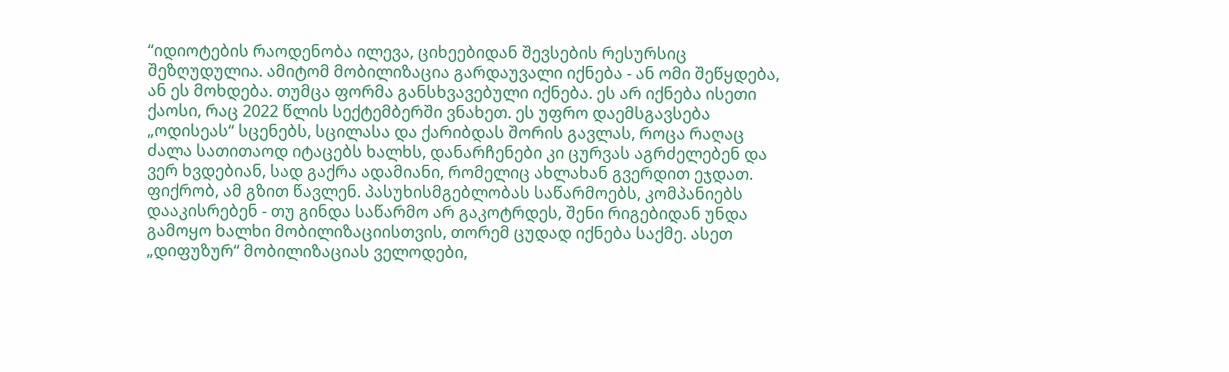“იდიოტების რაოდენობა ილევა, ციხეებიდან შევსების რესურსიც შეზღუდულია. ამიტომ მობილიზაცია გარდაუვალი იქნება - ან ომი შეწყდება, ან ეს მოხდება. თუმცა ფორმა განსხვავებული იქნება. ეს არ იქნება ისეთი ქაოსი, რაც 2022 წლის სექტემბერში ვნახეთ. ეს უფრო დაემსგავსება „ოდისეას“ სცენებს, სცილასა და ქარიბდას შორის გავლას, როცა რაღაც ძალა სათითაოდ იტაცებს ხალხს, დანარჩენები კი ცურვას აგრძელებენ და ვერ ხვდებიან, სად გაქრა ადამიანი, რომელიც ახლახან გვერდით ეჯდათ. ფიქრობ, ამ გზით წავლენ. პასუხისმგებლობას საწარმოებს, კომპანიებს დააკისრებენ - თუ გინდა საწარმო არ გაკოტრდეს, შენი რიგებიდან უნდა გამოყო ხალხი მობილიზაციისთვის, თორემ ცუდად იქნება საქმე. ასეთ „დიფუზურ“ მობილიზაციას ველოდები,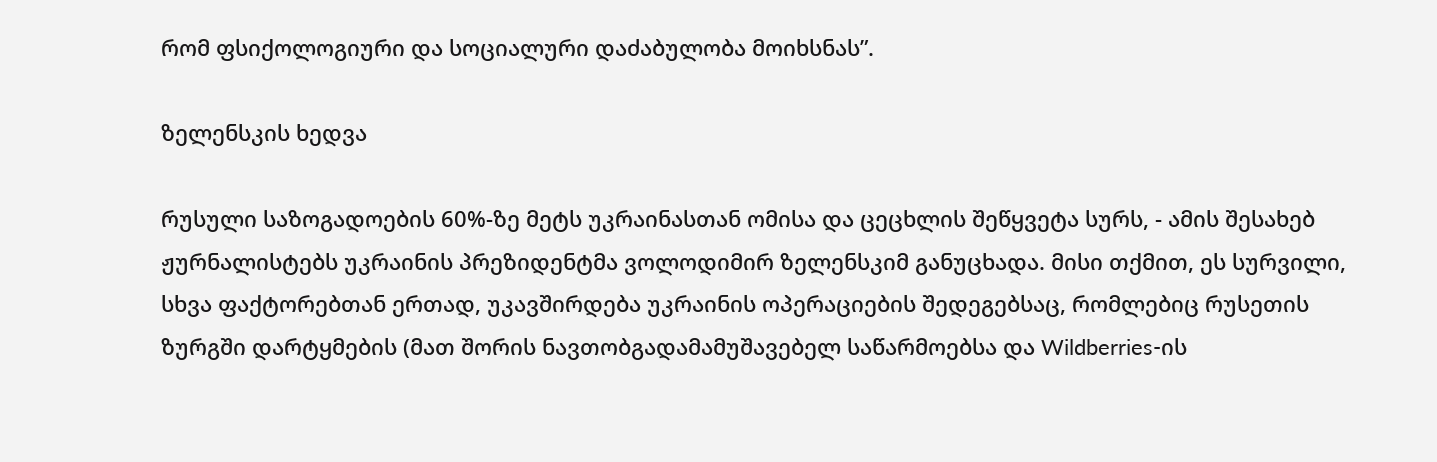რომ ფსიქოლოგიური და სოციალური დაძაბულობა მოიხსნას”.

ზელენსკის ხედვა

რუსული საზოგადოების 60%-ზე მეტს უკრაინასთან ომისა და ცეცხლის შეწყვეტა სურს, - ამის შესახებ ჟურნალისტებს უკრაინის პრეზიდენტმა ვოლოდიმირ ზელენსკიმ განუცხადა. მისი თქმით, ეს სურვილი, სხვა ფაქტორებთან ერთად, უკავშირდება უკრაინის ოპერაციების შედეგებსაც, რომლებიც რუსეთის ზურგში დარტყმების (მათ შორის ნავთობგადამამუშავებელ საწარმოებსა და Wildberries-ის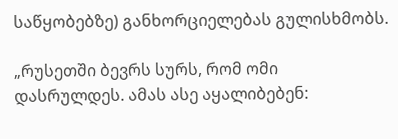საწყობებზე) განხორციელებას გულისხმობს.

„რუსეთში ბევრს სურს, რომ ომი დასრულდეს. ამას ასე აყალიბებენ: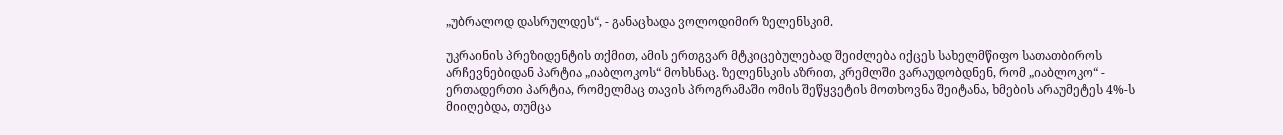„უბრალოდ დასრულდეს“, - განაცხადა ვოლოდიმირ ზელენსკიმ.

უკრაინის პრეზიდენტის თქმით, ამის ერთგვარ მტკიცებულებად შეიძლება იქცეს სახელმწიფო სათათბიროს არჩევნებიდან პარტია „იაბლოკოს“ მოხსნაც. ზელენსკის აზრით, კრემლში ვარაუდობდნენ, რომ „იაბლოკო“ - ერთადერთი პარტია, რომელმაც თავის პროგრამაში ომის შეწყვეტის მოთხოვნა შეიტანა, ხმების არაუმეტეს 4%-ს მიიღებდა, თუმცა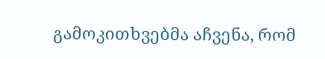გამოკითხვებმა აჩვენა, რომ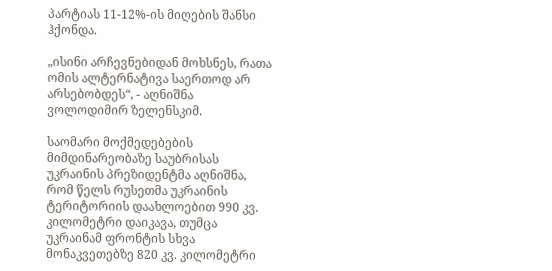პარტიას 11-12%-ის მიღების შანსი ჰქონდა.

„ისინი არჩევნებიდან მოხსნეს, რათა ომის ალტერნატივა საერთოდ არ არსებობდეს“, - აღნიშნა ვოლოდიმირ ზელენსკიმ.

საომარი მოქმედებების მიმდინარეობაზე საუბრისას უკრაინის პრეზიდენტმა აღნიშნა, რომ წელს რუსეთმა უკრაინის ტერიტორიის დაახლოებით 990 კვ. კილომეტრი დაიკავა, თუმცა უკრაინამ ფრონტის სხვა მონაკვეთებზე 820 კვ. კილომეტრი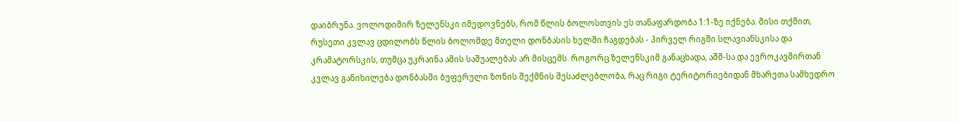დაიბრუნა. ვოლოდიმირ ზელენსკი იმედოვნებს, რომ წლის ბოლოსთვის ეს თანაფარდობა 1:1-ზე იქნება. მისი თქმით, რუსეთი კვლავ ცდილობს წლის ბოლომდე მთელი დონბასის ხელში ჩაგდებას - პირველ რიგში სლავიანსკისა და კრამატორსკის, თუმცა უკრაინა ამის საშუალებას არ მისცემს. როგორც ზელენსკიმ განაცხადა, აშშ-სა და ევროკავშირთან კვლავ განიხილება დონბასში ბუფერული ზონის შექმნის შესაძლებლობა, რაც რიგი ტერიტორიებიდან მხარეთა სამხედრო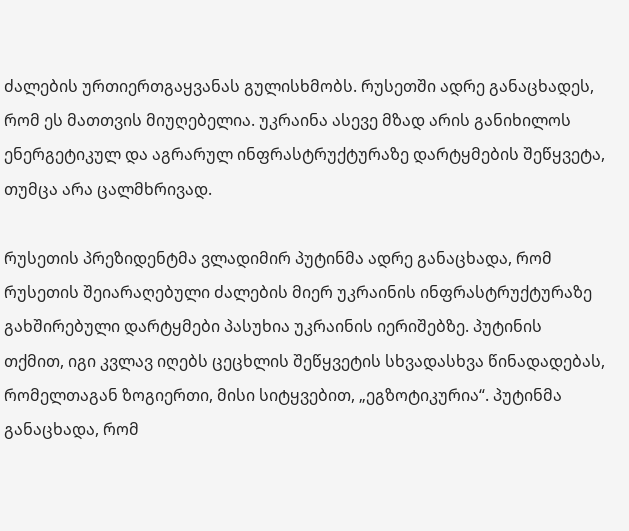ძალების ურთიერთგაყვანას გულისხმობს. რუსეთში ადრე განაცხადეს, რომ ეს მათთვის მიუღებელია. უკრაინა ასევე მზად არის განიხილოს ენერგეტიკულ და აგრარულ ინფრასტრუქტურაზე დარტყმების შეწყვეტა, თუმცა არა ცალმხრივად.

რუსეთის პრეზიდენტმა ვლადიმირ პუტინმა ადრე განაცხადა, რომ რუსეთის შეიარაღებული ძალების მიერ უკრაინის ინფრასტრუქტურაზე გახშირებული დარტყმები პასუხია უკრაინის იერიშებზე. პუტინის თქმით, იგი კვლავ იღებს ცეცხლის შეწყვეტის სხვადასხვა წინადადებას, რომელთაგან ზოგიერთი, მისი სიტყვებით, „ეგზოტიკურია“. პუტინმა განაცხადა, რომ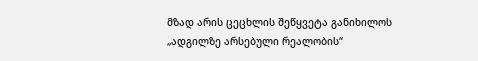მზად არის ცეცხლის შეწყვეტა განიხილოს „ადგილზე არსებული რეალობის“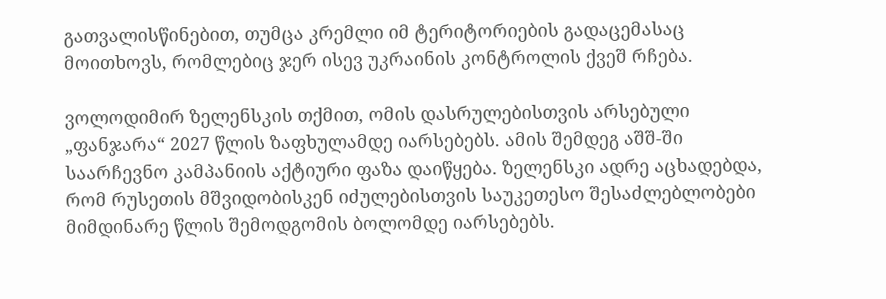გათვალისწინებით, თუმცა კრემლი იმ ტერიტორიების გადაცემასაც მოითხოვს, რომლებიც ჯერ ისევ უკრაინის კონტროლის ქვეშ რჩება.

ვოლოდიმირ ზელენსკის თქმით, ომის დასრულებისთვის არსებული „ფანჯარა“ 2027 წლის ზაფხულამდე იარსებებს. ამის შემდეგ აშშ-ში საარჩევნო კამპანიის აქტიური ფაზა დაიწყება. ზელენსკი ადრე აცხადებდა, რომ რუსეთის მშვიდობისკენ იძულებისთვის საუკეთესო შესაძლებლობები მიმდინარე წლის შემოდგომის ბოლომდე იარსებებს.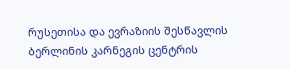რუსეთისა და ევრაზიის შესწავლის ბერლინის კარნეგის ცენტრის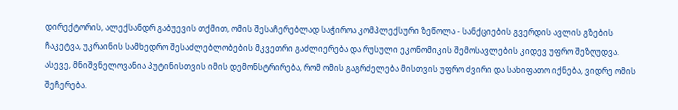დირექტორის, ალექსანდრ გაბუევის თქმით, ომის შესაჩერებლად საჭიროა კომპლექსური ზეწოლა - სანქციების გვერდის ავლის გზების ჩაკეტვა, უკრაინის სამხედრო შესაძლებლობების მკვეთრი გაძლიერება და რუსული ეკონომიკის შემოსავლების კიდევ უფრო შეზღუდვა. ასევე, მნიშვნელოვანია პუტინისთვის იმის დემონსტრირება, რომ ომის გაგრძელება მისთვის უფრო ძვირი და სახიფათო იქნება, ვიდრე ომის შეჩერება.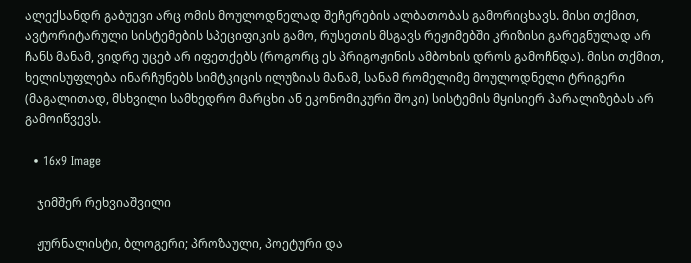ალექსანდრ გაბუევი არც ომის მოულოდნელად შეჩერების ალბათობას გამორიცხავს. მისი თქმით, ავტორიტარული სისტემების სპეციფიკის გამო, რუსეთის მსგავს რეჟიმებში კრიზისი გარეგნულად არ ჩანს მანამ, ვიდრე უცებ არ იფეთქებს (როგორც ეს პრიგოჟინის ამბოხის დროს გამოჩნდა). მისი თქმით, ხელისუფლება ინარჩუნებს სიმტკიცის ილუზიას მანამ, სანამ რომელიმე მოულოდნელი ტრიგერი (მაგალითად, მსხვილი სამხედრო მარცხი ან ეკონომიკური შოკი) სისტემის მყისიერ პარალიზებას არ გამოიწვევს.

  • 16x9 Image

    ჯიმშერ რეხვიაშვილი

    ჟურნალისტი, ბლოგერი; პროზაული, პოეტური და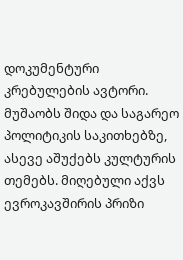დოკუმენტური კრებულების ავტორი. მუშაობს შიდა და საგარეო პოლიტიკის საკითხებზე, ასევე აშუქებს კულტურის თემებს. მიღებული აქვს ევროკავშირის პრიზი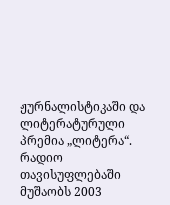ჟურნალისტიკაში და ლიტერატურული პრემია „ლიტერა“. რადიო თავისუფლებაში მუშაობს 2003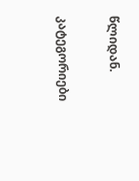წლიდან.

კატეგორიები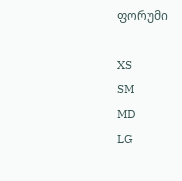ფორუმი

XS
SM
MD
LG